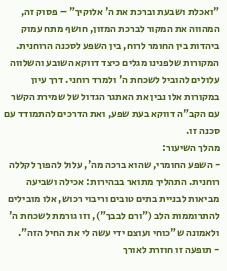"ואכלת ושבעת וברכת את ה' אלוקיך" – פסוק זה, המהווה את המקור לברכת המזון, חושף מתח עמוק ביהדות בין החומר לרוח, בין השפע לסכנה הרוחנית. המקורות שלפנינו מגלים כיצד דווקא השובע והשלווה עלולים להוביל לשכחת ה' ולמרד רוחני. דרך עיון במקורות אלו נבין את האתגר הגדול של שמירת הקשר עם הקב"ה דווקא בעת שפע, ואת הדרכים להתמודד עם סכנה זו.
מהלך השיעור:
- השפע החומרי, שהוא ברכה מה', עלול להפוך לקללה רוחנית. התהליך מתואר בבהירות: אכילה ושביעה מביאות לבניית בתים טובים וריבוי רכוש, אלו מובילים להתרוממות הלב ("ורם לבבך"), וזו גורמת לשכחת ה' ולאמונה ש"כוחי ועוצם ידי עשה לי את החיל הזה".
- תופעה זו חוזרת לאורך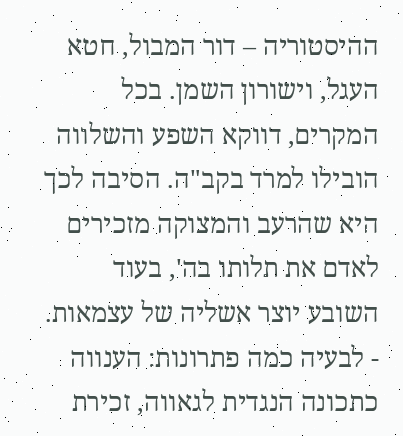ההיסטוריה – דור המבול, חטא העגל, וישורון השמן. בכל המקרים, דווקא השפע והשלווה הובילו למרד בקב"ה. הסיבה לכך היא שהרעב והמצוקה מזכירים לאדם את תלותו בה', בעוד השובע יוצר אשליה של עצמאות.
- לבעיה כמה פתרונות: הענווה כתכונה הנגדית לגאווה, זכירת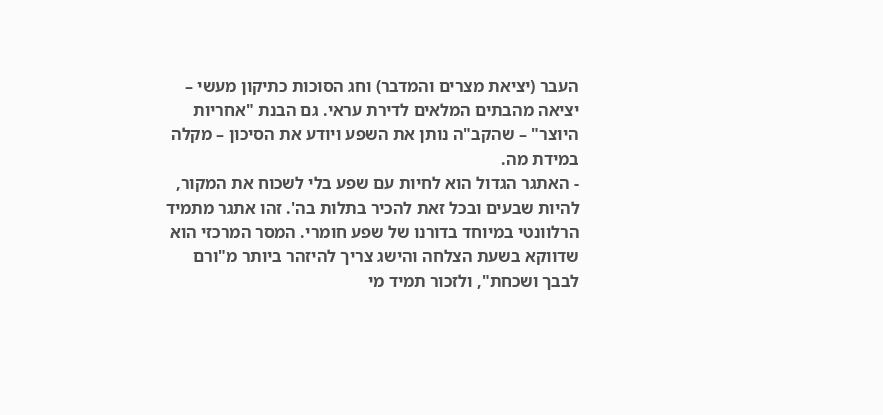העבר (יציאת מצרים והמדבר) וחג הסוכות כתיקון מעשי – יציאה מהבתים המלאים לדירת עראי. גם הבנת "אחריות היוצר" – שהקב"ה נותן את השפע ויודע את הסיכון – מקלה במידת מה.
- האתגר הגדול הוא לחיות עם שפע בלי לשכוח את המקור, להיות שבעים ובכל זאת להכיר בתלות בה'. זהו אתגר מתמיד הרלוונטי במיוחד בדורנו של שפע חומרי. המסר המרכזי הוא שדווקא בשעת הצלחה והישג צריך להיזהר ביותר מ"ורם לבבך ושכחת", ולזכור תמיד מי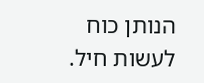הנותן כוח לעשות חיל.